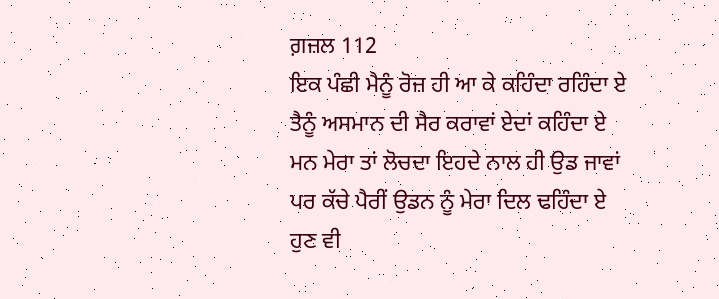ਗ਼ਜ਼ਲ 112
ਇਕ ਪੰਛੀ ਮੈਨੂੰ ਰੋਜ਼ ਹੀ ਆ ਕੇ ਕਹਿੰਦਾ ਰਹਿੰਦਾ ਏ
ਤੈਨੂੰ ਅਸਮਾਨ ਦੀ ਸੈਰ ਕਰਾਵਾਂ ਏਦਾਂ ਕਹਿੰਦਾ ਏ
ਮਨ ਮੇਰਾ ਤਾਂ ਲੋਚਦਾ ਇਹਦੇ ਨਾਲ ਹੀ ਉਡ ਜਾਵਾਂ
ਪਰ ਕੱਚੇ ਪੈਰੀਂ ਉਡਨ ਨੂੰ ਮੇਰਾ ਦਿਲ ਢਹਿੰਦਾ ਏ
ਹੁਣ ਵੀ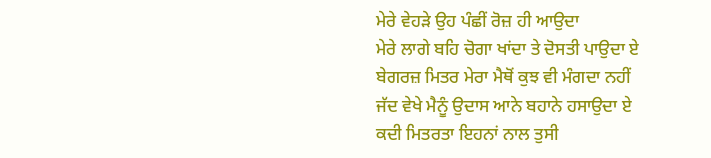ਮੇਰੇ ਵੇਹੜੇ ਉਹ ਪੰਛੀਂ ਰੋਜ਼ ਹੀ ਆਉਦਾ
ਮੇਰੇ ਲਾਗੇ ਬਹਿ ਚੋਗਾ ਖਾਂਦਾ ਤੇ ਦੋਸਤੀ ਪਾਉਦਾ ਏ
ਬੇਗਰਜ਼ ਮਿਤਰ ਮੇਰਾ ਮੈਥੋਂ ਕੁਝ ਵੀ ਮੰਗਦਾ ਨਹੀਂ
ਜੱਦ ਵੇਖੇ ਮੈਨੂੰ ਉਦਾਸ ਆਨੇ ਬਹਾਨੇ ਹਸਾਉਦਾ ਏ
ਕਦੀ ਮਿਤਰਤਾ ਇਹਨਾਂ ਨਾਲ ਤੁਸੀ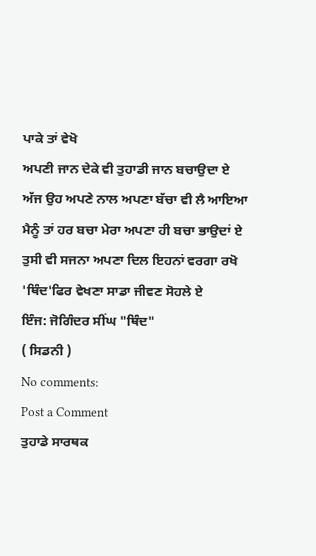ਪਾਕੇ ਤਾਂ ਵੇਖੋ
ਅਪਣੀ ਜਾਨ ਦੇਕੇ ਵੀ ਤੁਹਾਡੀ ਜਾਨ ਬਚਾਉਦਾ ਏ
ਅੱਜ ਉਹ ਅਪਣੇ ਨਾਲ ਅਪਣਾ ਬੱਚਾ ਵੀ ਲੈ ਆਇਆ
ਮੈਨੂੰ ਤਾਂ ਹਰ ਬਚਾ ਮੇਰਾ ਅਪਣਾ ਹੀ ਬਚਾ ਭਾਉਦਾਂ ਏ
ਤੁਸੀ ਵੀ ਸਜਨਾ ਅਪਣਾ ਦਿਲ ਇਹਨਾਂ ਵਰਗਾ ਰਖੋ
'ਥਿੰਦ'ਫਿਰ ਵੇਖਣਾ ਸਾਡਾ ਜੀਵਣ ਸੋਹਲੇ ਏ
ਇੰਜ: ਜੋਗਿੰਦਰ ਸੀਂਘ "ਥਿੰਦ"
( ਸਿਡਨੀ )
No comments:
Post a Comment
ਤੁਹਾਡੇ ਸਾਰਥਕ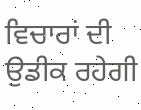ਵਿਚਾਰਾਂ ਦੀ ਉਡੀਕ ਰਹੇਗੀ